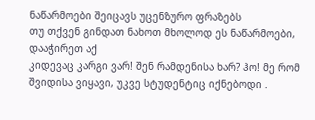ნაწარმოები შეიცავს უცენზურო ფრაზებს
თუ თქვენ გინდათ ნახოთ მხოლოდ ეს ნაწარმოები, დააჭირეთ აქ
კიდევაც კარგი ვარ! შენ რამდენისა ხარ? ჰო! მე რომ შვიდისა ვიყავი, უკვე სტუდენტიც იქნებოდი .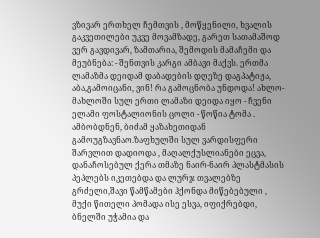ვზივარ ერთხელ ჩემთვის , მოწყენილი, ხვალის გაკვეთილები უკვე მოვამზადე, გარეთ სათამაშოდ ვერ გავდივარ, ზამთარია, შემოდის მამაჩემი და მეუბნება: - შენთვის კარგი ამბავი მაქვს. ერთმა ლამაზმა დეიდამ დაბადების დღეზე დაგპატიჟა, აბა,გამოიცანი, ვინ! რა გამოცნობა უნდოდა! ახლო-მახლოში სულ ერთი ლამაზი დეიდა იყო - ჩვენი ელამი ფოსტალიონის ცოლი - წოწია ტომა . ამბობდნენ, ბიძამ ყაზახეთიდან გამოუგზავნაო.ზაფხულში სულ ვარდისფერი შარვლით დადიოდა , მაღალქუსლიანები ეცვა, დანაჩოსებულ ქერა თმაზე ნაირ-ნაირ პლასტმასის პეპლებს იკეთებდა და ლურჯ თვალებზე გრძელი,შავი წამწამები ჰქონდა მიწებებული , მუქი წითელი პომადა ისე ესვა, იფიქრებდი, ბნელში უჭამია და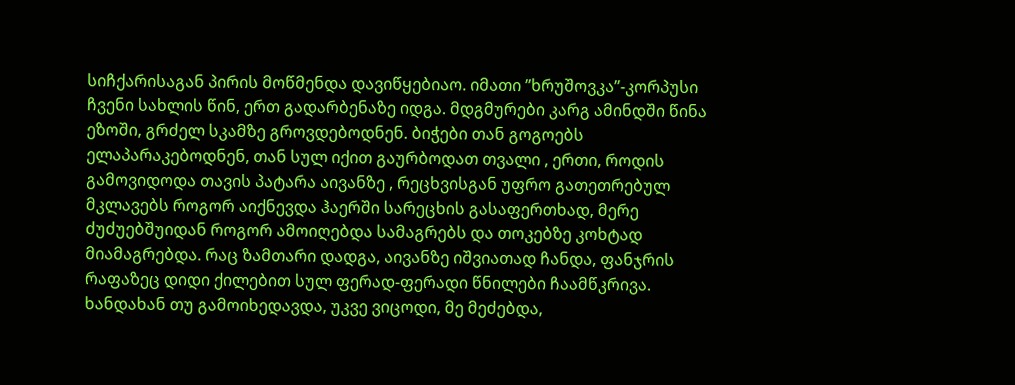სიჩქარისაგან პირის მოწმენდა დავიწყებიაო. იმათი ’’ხრუშოვკა’’-კორპუსი ჩვენი სახლის წინ, ერთ გადარბენაზე იდგა. მდგმურები კარგ ამინდში წინა ეზოში, გრძელ სკამზე გროვდებოდნენ. ბიჭები თან გოგოებს ელაპარაკებოდნენ, თან სულ იქით გაურბოდათ თვალი , ერთი, როდის გამოვიდოდა თავის პატარა აივანზე , რეცხვისგან უფრო გათეთრებულ მკლავებს როგორ აიქნევდა ჰაერში სარეცხის გასაფერთხად, მერე ძუძუებშუიდან როგორ ამოიღებდა სამაგრებს და თოკებზე კოხტად მიამაგრებდა. რაც ზამთარი დადგა, აივანზე იშვიათად ჩანდა, ფანჯრის რაფაზეც დიდი ქილებით სულ ფერად-ფერადი წნილები ჩაამწკრივა. ხანდახან თუ გამოიხედავდა, უკვე ვიცოდი, მე მეძებდა,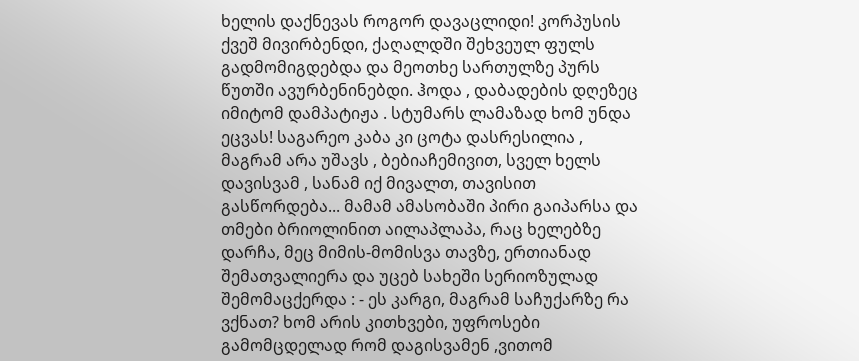ხელის დაქნევას როგორ დავაცლიდი! კორპუსის ქვეშ მივირბენდი, ქაღალდში შეხვეულ ფულს გადმომიგდებდა და მეოთხე სართულზე პურს წუთში ავურბენინებდი. ჰოდა , დაბადების დღეზეც იმიტომ დამპატიჟა . სტუმარს ლამაზად ხომ უნდა ეცვას! საგარეო კაბა კი ცოტა დასრესილია , მაგრამ არა უშავს , ბებიაჩემივით, სველ ხელს დავისვამ , სანამ იქ მივალთ, თავისით გასწორდება... მამამ ამასობაში პირი გაიპარსა და თმები ბრიოლინით აილაპლაპა, რაც ხელებზე დარჩა, მეც მიმის-მომისვა თავზე, ერთიანად შემათვალიერა და უცებ სახეში სერიოზულად შემომაცქერდა : - ეს კარგი, მაგრამ საჩუქარზე რა ვქნათ? ხომ არის კითხვები, უფროსები გამომცდელად რომ დაგისვამენ ,ვითომ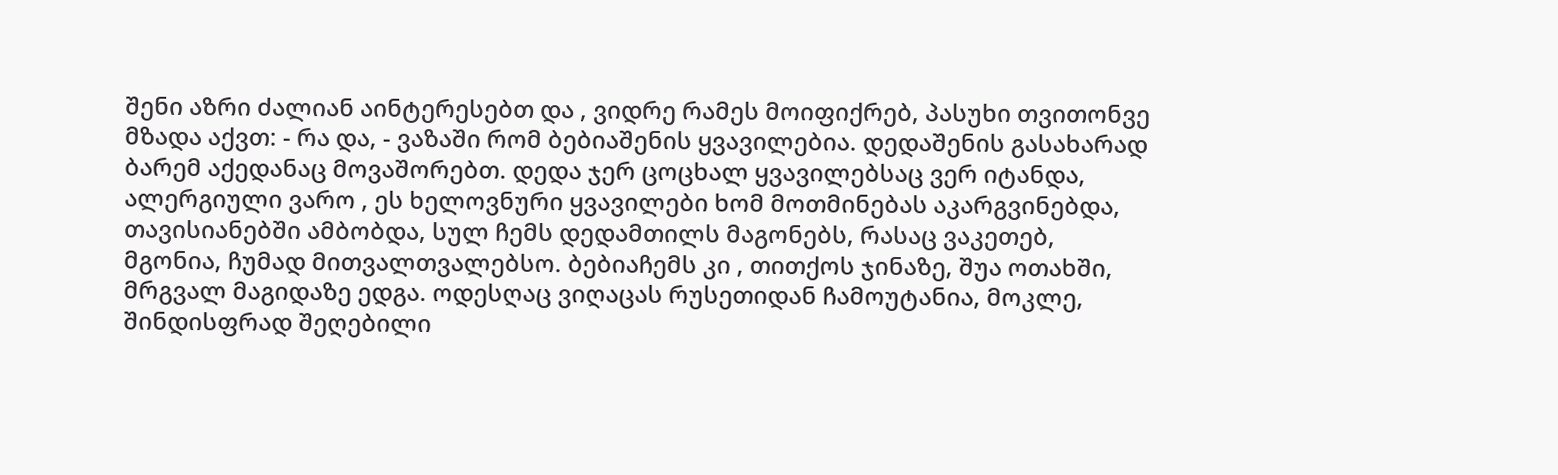შენი აზრი ძალიან აინტერესებთ და , ვიდრე რამეს მოიფიქრებ, პასუხი თვითონვე მზადა აქვთ: - რა და, - ვაზაში რომ ბებიაშენის ყვავილებია. დედაშენის გასახარად ბარემ აქედანაც მოვაშორებთ. დედა ჯერ ცოცხალ ყვავილებსაც ვერ იტანდა, ალერგიული ვარო , ეს ხელოვნური ყვავილები ხომ მოთმინებას აკარგვინებდა, თავისიანებში ამბობდა, სულ ჩემს დედამთილს მაგონებს, რასაც ვაკეთებ, მგონია, ჩუმად მითვალთვალებსო. ბებიაჩემს კი , თითქოს ჯინაზე, შუა ოთახში, მრგვალ მაგიდაზე ედგა. ოდესღაც ვიღაცას რუსეთიდან ჩამოუტანია, მოკლე, შინდისფრად შეღებილი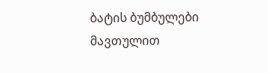ბატის ბუმბულები მავთულით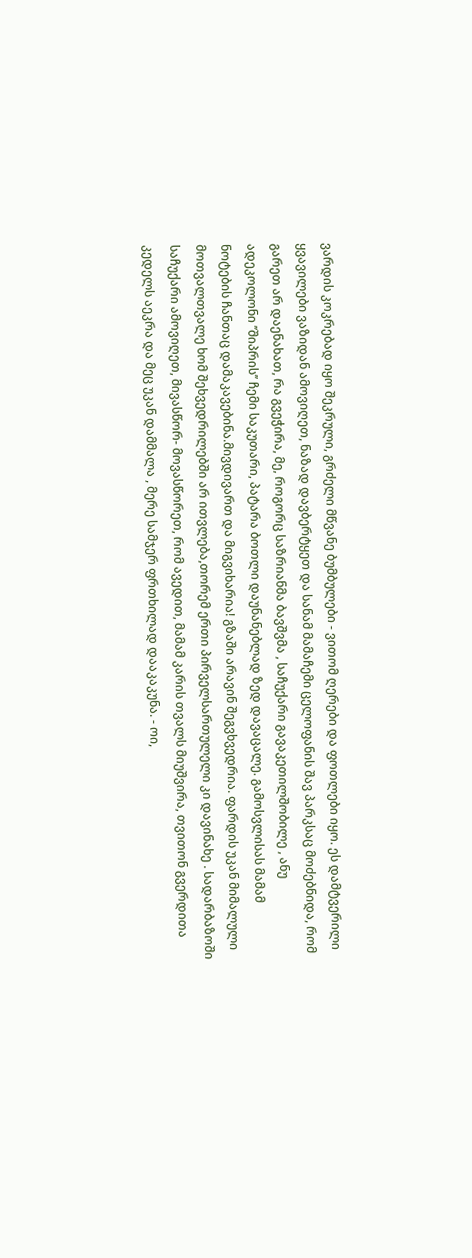ვარდის კოკრებად იყო შეკრული, გრძელი მწვანე ბუმბულები - ვითომ ღერები და ფოთლები იყო. ეს დამტვერილი ყვავილები ვაზიდან ამოვიღეთ, ნაზად დავბერტყეთ და სანამ მამაჩემი ცელოფანის შავ პარკსაც მოძებნიდა, რომ გარეთ არ დაენახათ, რა გვეჭირა, მე, როგორც საზრიანმა ბავშვმა , საჩუქარი გავაკეთილშობილე , ანუ ადეკოლონი ’’შიპრის’’ ჩემი საკუთარი, პატარა ბოთლი დაუნანებლად ზედ დავაცალე. გამოსვლისას მამამ ნოტების ჩანთაც დამაკავებინა.მივდივართ და მიგვიხარია! გზაში არავინ შეგვხვედრია. ფარდის უკან მიმალული მოთვალთვალე ხომ შეხვედრილებში არ ითვლება,თორემ ერთი პირველსართულელი კი დავინახე . სადარბაზოში საჩუქარი ამოვიღეთ, მივასწორ- მოვასწორეთ, რომ ავედით, მამამ კარის თვალს მიუშვირა, თვითონ გვერდითა კედელს აეკრა და მეც უკან დამმალა , მერე სამჯერ ფრთხილად დააკაკუნა. - ოი,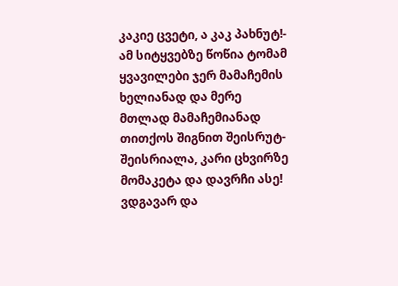კაკიე ცვეტი, ა კაკ პახნუტ!- ამ სიტყვებზე წოწია ტომამ ყვავილები ჯერ მამაჩემის ხელიანად და მერე მთლად მამაჩემიანად თითქოს შიგნით შეისრუტ-შეისრიალა, კარი ცხვირზე მომაკეტა და დავრჩი ასე! ვდგავარ და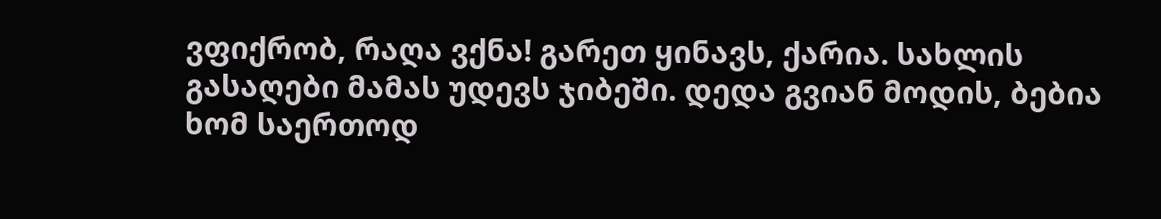ვფიქრობ, რაღა ვქნა! გარეთ ყინავს, ქარია. სახლის გასაღები მამას უდევს ჯიბეში. დედა გვიან მოდის, ბებია ხომ საერთოდ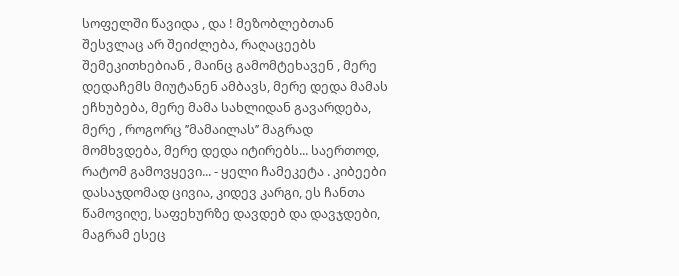სოფელში წავიდა , და ! მეზობლებთან შესვლაც არ შეიძლება, რაღაცეებს შემეკითხებიან , მაინც გამომტეხავენ , მერე დედაჩემს მიუტანენ ამბავს, მერე დედა მამას ეჩხუბება, მერე მამა სახლიდან გავარდება, მერე , როგორც ’’მამაილას’’ მაგრად მომხვდება, მერე დედა იტირებს... საერთოდ, რატომ გამოვყევი... - ყელი ჩამეკეტა . კიბეები დასაჯდომად ცივია, კიდევ კარგი, ეს ჩანთა წამოვიღე, საფეხურზე დავდებ და დავჯდები, მაგრამ ესეც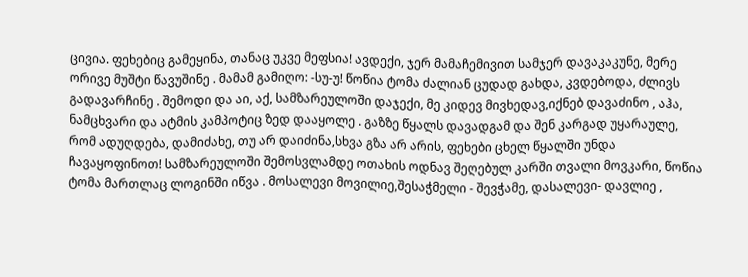ცივია. ფეხებიც გამეყინა, თანაც უკვე მეფსია! ავდექი, ჯერ მამაჩემივით სამჯერ დავაკაკუნე, მერე ორივე მუშტი წავუშინე . მამამ გამიღო: -სუ-უ! წოწია ტომა ძალიან ცუდად გახდა, კვდებოდა, ძლივს გადავარჩინე . შემოდი და აი, აქ, სამზარეულოში დაჯექი, მე კიდევ მივხედავ,იქნებ დავაძინო , აჰა, ნამცხვარი და ატმის კამპოტიც ზედ დააყოლე . გაზზე წყალს დავადგამ და შენ კარგად უყარაულე, რომ ადუღდება, დამიძახე, თუ არ დაიძინა,სხვა გზა არ არის, ფეხები ცხელ წყალში უნდა ჩავაყოფინოთ! სამზარეულოში შემოსვლამდე ოთახის ოდნავ შეღებულ კარში თვალი მოვკარი, წოწია ტომა მართლაც ლოგინში იწვა . მოსალევი მოვილიე,შესაჭმელი - შევჭამე, დასალევი- დავლიე ,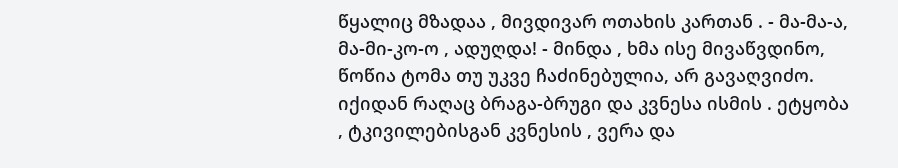წყალიც მზადაა , მივდივარ ოთახის კართან . - მა-მა-ა, მა-მი-კო-ო , ადუღდა! - მინდა , ხმა ისე მივაწვდინო, წოწია ტომა თუ უკვე ჩაძინებულია, არ გავაღვიძო. იქიდან რაღაც ბრაგა-ბრუგი და კვნესა ისმის . ეტყობა , ტკივილებისგან კვნესის , ვერა და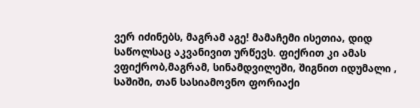ვერ იძინებს, მაგრამ აგე! მამაჩემი ისეთია, დიდ საწოლსაც აკვანივით ურწევს. ფიქრით კი ამას ვფიქრობ,მაგრამ, სინამდვილეში, შიგნით იდუმალი , საშიში, თან სასიამოვნო ფორიაქი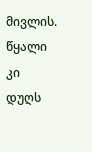მივლის. წყალი კი დუღს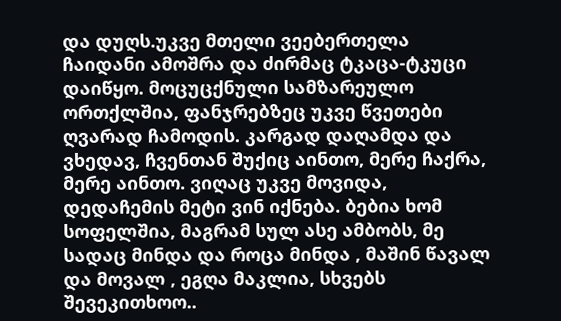და დუღს.უკვე მთელი ვეებერთელა ჩაიდანი ამოშრა და ძირმაც ტკაცა-ტკუცი დაიწყო. მოცუცქნული სამზარეულო ორთქლშია, ფანჯრებზეც უკვე წვეთები ღვარად ჩამოდის. კარგად დაღამდა და ვხედავ, ჩვენთან შუქიც აინთო, მერე ჩაქრა, მერე აინთო. ვიღაც უკვე მოვიდა, დედაჩემის მეტი ვინ იქნება. ბებია ხომ სოფელშია, მაგრამ სულ ასე ამბობს, მე სადაც მინდა და როცა მინდა , მაშინ წავალ და მოვალ , ეგღა მაკლია, სხვებს შევეკითხოო..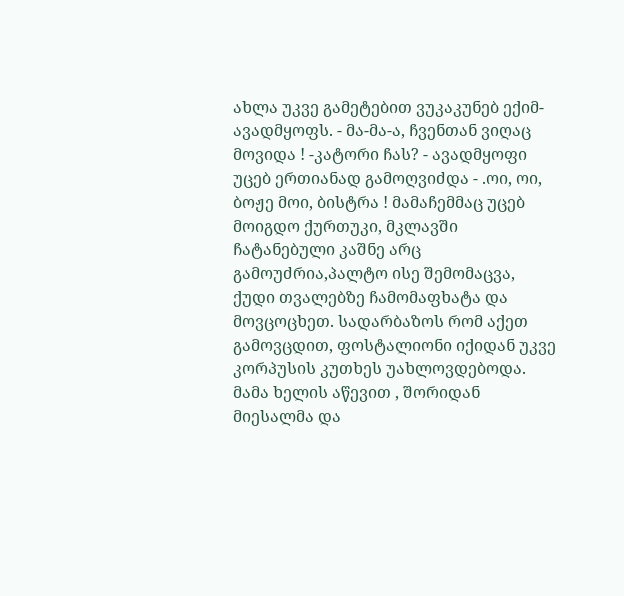ახლა უკვე გამეტებით ვუკაკუნებ ექიმ-ავადმყოფს. - მა-მა-ა, ჩვენთან ვიღაც მოვიდა ! -კატორი ჩას? - ავადმყოფი უცებ ერთიანად გამოღვიძდა - .ოი, ოი, ბოჟე მოი, ბისტრა ! მამაჩემმაც უცებ მოიგდო ქურთუკი, მკლავში ჩატანებული კაშნე არც გამოუძრია,პალტო ისე შემომაცვა, ქუდი თვალებზე ჩამომაფხატა და მოვცოცხეთ. სადარბაზოს რომ აქეთ გამოვცდით, ფოსტალიონი იქიდან უკვე კორპუსის კუთხეს უახლოვდებოდა. მამა ხელის აწევით , შორიდან მიესალმა და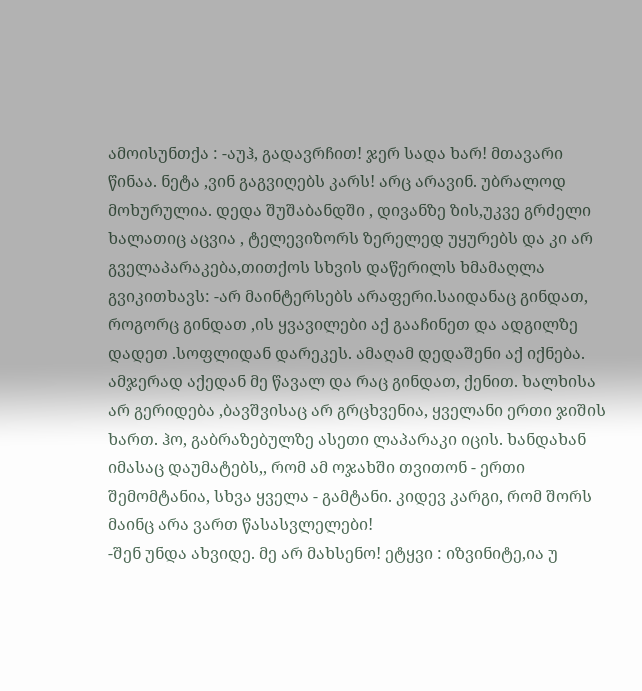ამოისუნთქა : -აუჰ, გადავრჩით! ჯერ სადა ხარ! მთავარი წინაა. ნეტა ,ვინ გაგვიღებს კარს! არც არავინ. უბრალოდ მოხურულია. დედა შუშაბანდში , დივანზე ზის,უკვე გრძელი ხალათიც აცვია , ტელევიზორს ზერელედ უყურებს და კი არ გველაპარაკება,თითქოს სხვის დაწერილს ხმამაღლა გვიკითხავს: -არ მაინტერსებს არაფერი.საიდანაც გინდათ, როგორც გინდათ ,ის ყვავილები აქ გააჩინეთ და ადგილზე დადეთ .სოფლიდან დარეკეს. ამაღამ დედაშენი აქ იქნება. ამჯერად აქედან მე წავალ და რაც გინდათ, ქენით. ხალხისა არ გერიდება ,ბავშვისაც არ გრცხვენია, ყველანი ერთი ჯიშის ხართ. ჰო, გაბრაზებულზე ასეთი ლაპარაკი იცის. ხანდახან იმასაც დაუმატებს,, რომ ამ ოჯახში თვითონ - ერთი შემომტანია, სხვა ყველა - გამტანი. კიდევ კარგი, რომ შორს მაინც არა ვართ წასასვლელები!
-შენ უნდა ახვიდე. მე არ მახსენო! ეტყვი : იზვინიტე,ია უ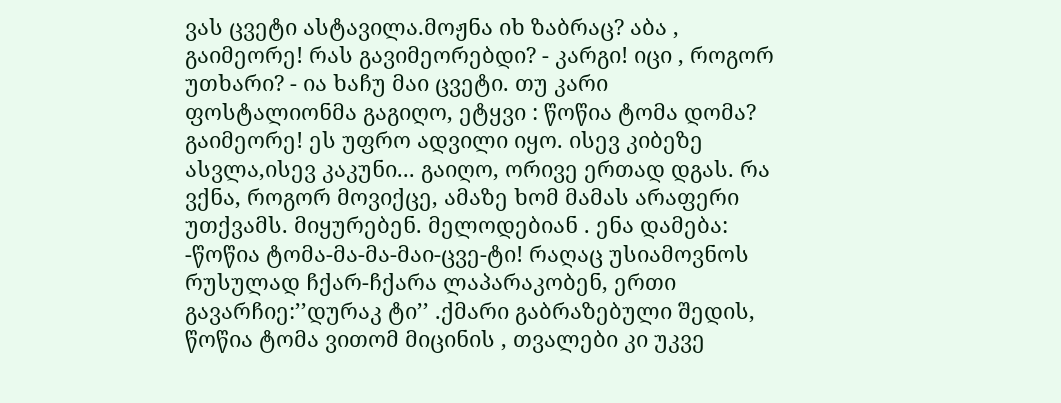ვას ცვეტი ასტავილა.მოჟნა იხ ზაბრაც? აბა , გაიმეორე! რას გავიმეორებდი? - კარგი! იცი , როგორ უთხარი? - ია ხაჩუ მაი ცვეტი. თუ კარი ფოსტალიონმა გაგიღო, ეტყვი : წოწია ტომა დომა? გაიმეორე! ეს უფრო ადვილი იყო. ისევ კიბეზე ასვლა,ისევ კაკუნი... გაიღო, ორივე ერთად დგას. რა ვქნა, როგორ მოვიქცე, ამაზე ხომ მამას არაფერი უთქვამს. მიყურებენ. მელოდებიან . ენა დამება: -წოწია ტომა-მა-მა-მაი-ცვე-ტი! რაღაც უსიამოვნოს რუსულად ჩქარ-ჩქარა ლაპარაკობენ, ერთი გავარჩიე:’’დურაკ ტი’’ .ქმარი გაბრაზებული შედის, წოწია ტომა ვითომ მიცინის , თვალები კი უკვე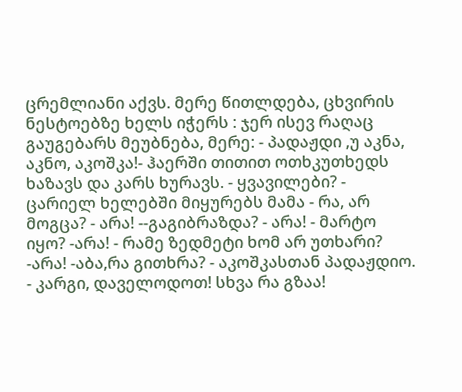ცრემლიანი აქვს. მერე წითლდება, ცხვირის ნესტოებზე ხელს იჭერს : ჯერ ისევ რაღაც გაუგებარს მეუბნება, მერე: - პადაჟდი ,უ აკნა, აკნო, აკოშკა!- ჰაერში თითით ოთხკუთხედს ხაზავს და კარს ხურავს. - ყვავილები? - ცარიელ ხელებში მიყურებს მამა - რა, არ მოგცა? - არა! --გაგიბრაზდა? - არა! - მარტო იყო? -არა! - რამე ზედმეტი ხომ არ უთხარი? -არა! -აბა,რა გითხრა? - აკოშკასთან პადაჟდიო. - კარგი, დაველოდოთ! სხვა რა გზაა!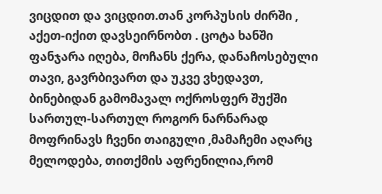ვიცდით და ვიცდით.თან კორპუსის ძირში , აქეთ-იქით დავსეირნობთ . ცოტა ხანში ფანჯარა იღება, მოჩანს ქერა, დანაჩოსებული თავი, გავრბივართ და უკვე ვხედავთ, ბინებიდან გამომავალ ოქროსფერ შუქში სართულ-სართულ როგორ ნარნარად მოფრინავს ჩვენი თაიგული ,მამაჩემი აღარც მელოდება, თითქმის აფრენილია,რომ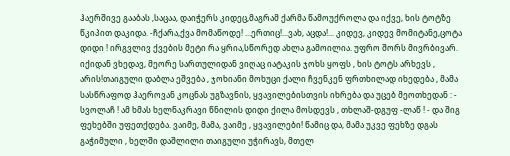ჰაერშივე გააბას ,საცაა, დაიჭერს კიდეც,მაგრამ ქარმა წამოუქროლა და იქვე, ხის ტოტზე წკიპით დაკიდა. -ჩქარა,ქვა მომაწოდე! ...ერთიც!...ვახ, აცდა!... კიდევ, კიდევ მომიტანე,ცოტა დიდი ! ირგვლივ ქვების მეტი რა ყრია,სწორედ ახლა გამოილია. უფრო შორს მივრბივარ. იქიდან ვხედავ, მეორე სართულიდან ვიღაც იატაკის ჯოხს ყოფს , ხის ტოტს არხევს , არის!თაიგული დაბლა ეშვება , ჯოხიანი მოხუცი ქალი ჩვენკენ ფრთხილად იხედება , მამა სასწრაფოდ ჰაეროვან კოცნას უგზავნის, ყვავილებისთვის იხრება და უცებ მეოთხედან : - სვოლაჩ ! ამ ხმას ხელნაკრავი წნილის დიდი ქილა მოსდევს , თხლაშ-დგუფ -ლაწ ! - და შიგ ფეხებში უფეთქდება. ვაიმე, მამა, ვაიმე , ყვავილები! წამიც და, მამა უკვე ფეხზე დგას გაჭიმული , ხელში დაშლილი თაიგული უჭირავს, მთელ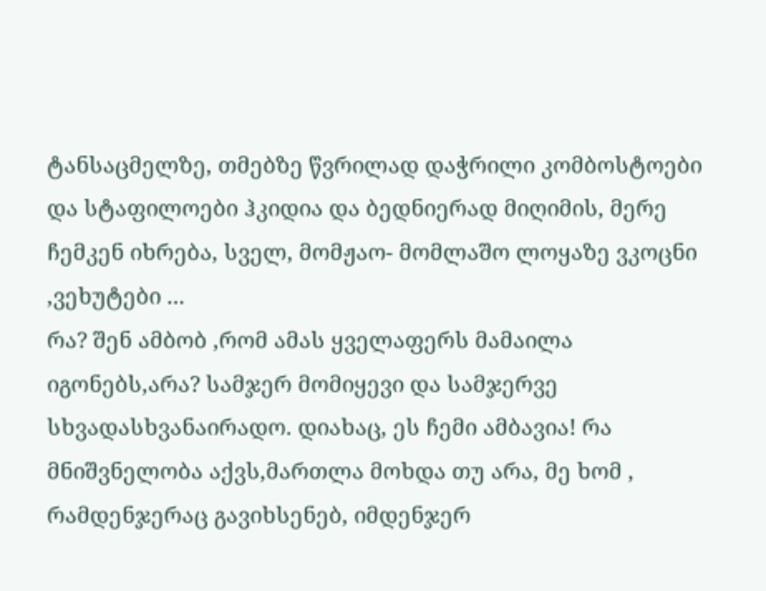ტანსაცმელზე, თმებზე წვრილად დაჭრილი კომბოსტოები და სტაფილოები ჰკიდია და ბედნიერად მიღიმის, მერე ჩემკენ იხრება, სველ, მომჟაო- მომლაშო ლოყაზე ვკოცნი ,ვეხუტები ...
რა? შენ ამბობ ,რომ ამას ყველაფერს მამაილა იგონებს,არა? სამჯერ მომიყევი და სამჯერვე სხვადასხვანაირადო. დიახაც, ეს ჩემი ამბავია! რა მნიშვნელობა აქვს,მართლა მოხდა თუ არა, მე ხომ , რამდენჯერაც გავიხსენებ, იმდენჯერ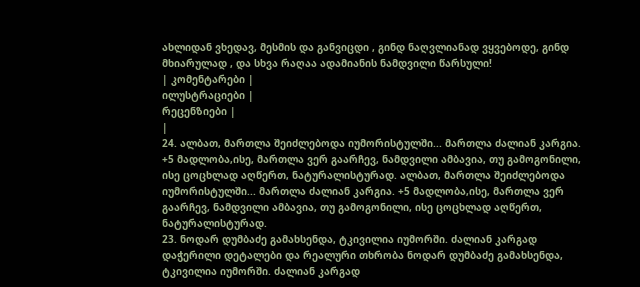ახლიდან ვხედავ, მესმის და განვიცდი , გინდ ნაღვლიანად ვყვებოდე, გინდ მხიარულად , და სხვა რაღაა ადამიანის ნამდვილი წარსული!
| კომენტარები |
ილუსტრაციები |
რეცენზიები |
|
24. ალბათ, მართლა შეიძლებოდა იუმორისტულში... მართლა ძალიან კარგია. +5 მადლობა,ისე, მართლა ვერ გაარჩევ, ნამდვილი ამბავია, თუ გამოგონილი, ისე ცოცხლად აღწერთ, ნატურალისტურად. ალბათ, მართლა შეიძლებოდა იუმორისტულში... მართლა ძალიან კარგია. +5 მადლობა,ისე, მართლა ვერ გაარჩევ, ნამდვილი ამბავია, თუ გამოგონილი, ისე ცოცხლად აღწერთ, ნატურალისტურად.
23. ნოდარ დუმბაძე გამახსენდა, ტკივილია იუმორში. ძალიან კარგად დაჭერილი დეტალები და რეალური თხრობა ნოდარ დუმბაძე გამახსენდა, ტკივილია იუმორში. ძალიან კარგად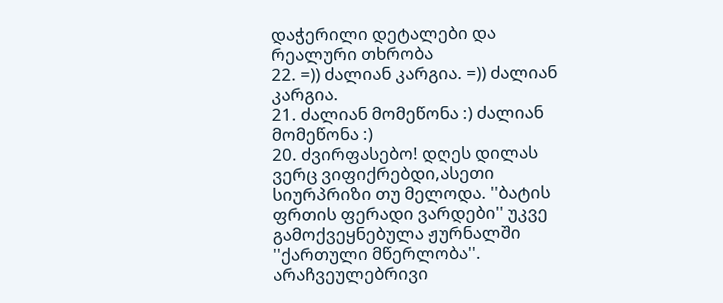დაჭერილი დეტალები და რეალური თხრობა
22. =)) ძალიან კარგია. =)) ძალიან კარგია.
21. ძალიან მომეწონა :) ძალიან მომეწონა :)
20. ძვირფასებო! დღეს დილას ვერც ვიფიქრებდი,ასეთი სიურპრიზი თუ მელოდა. ''ბატის ფრთის ფერადი ვარდები'' უკვე გამოქვეყნებულა ჟურნალში ''ქართული მწერლობა''. არაჩვეულებრივი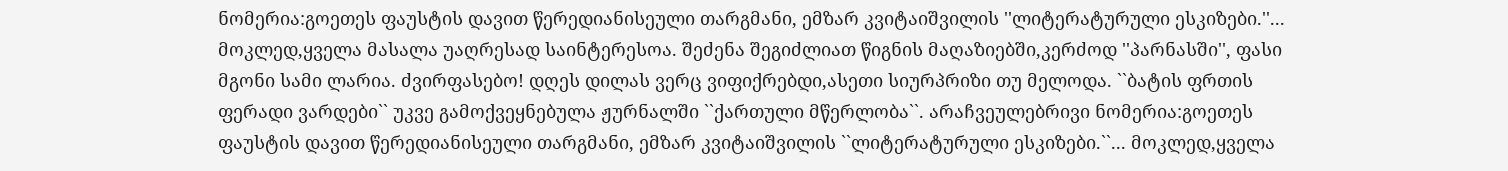ნომერია:გოეთეს ფაუსტის დავით წერედიანისეული თარგმანი, ემზარ კვიტაიშვილის ''ლიტერატურული ესკიზები.''... მოკლედ,ყველა მასალა უაღრესად საინტერესოა. შეძენა შეგიძლიათ წიგნის მაღაზიებში,კერძოდ ''პარნასში'', ფასი მგონი სამი ლარია. ძვირფასებო! დღეს დილას ვერც ვიფიქრებდი,ასეთი სიურპრიზი თუ მელოდა. ``ბატის ფრთის ფერადი ვარდები`` უკვე გამოქვეყნებულა ჟურნალში ``ქართული მწერლობა``. არაჩვეულებრივი ნომერია:გოეთეს ფაუსტის დავით წერედიანისეული თარგმანი, ემზარ კვიტაიშვილის ``ლიტერატურული ესკიზები.``... მოკლედ,ყველა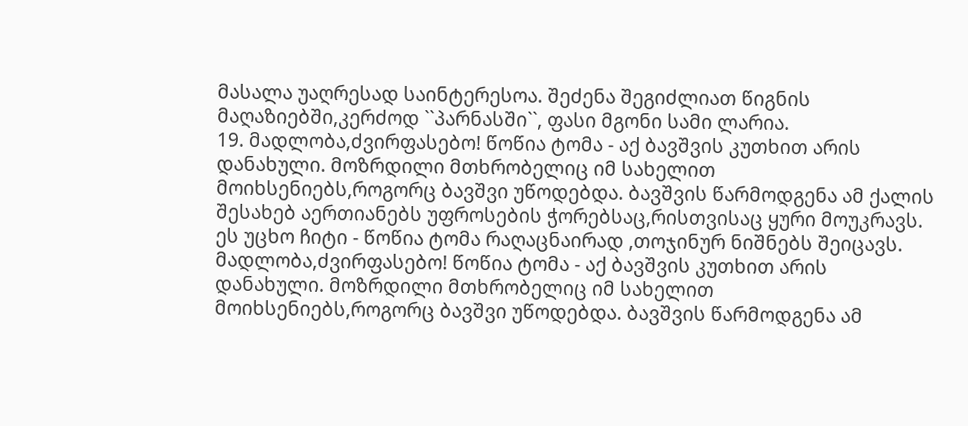მასალა უაღრესად საინტერესოა. შეძენა შეგიძლიათ წიგნის მაღაზიებში,კერძოდ ``პარნასში``, ფასი მგონი სამი ლარია.
19. მადლობა,ძვირფასებო! წოწია ტომა - აქ ბავშვის კუთხით არის დანახული. მოზრდილი მთხრობელიც იმ სახელით მოიხსენიებს,როგორც ბავშვი უწოდებდა. ბავშვის წარმოდგენა ამ ქალის შესახებ აერთიანებს უფროსების ჭორებსაც,რისთვისაც ყური მოუკრავს. ეს უცხო ჩიტი - წოწია ტომა რაღაცნაირად ,თოჯინურ ნიშნებს შეიცავს.
მადლობა,ძვირფასებო! წოწია ტომა - აქ ბავშვის კუთხით არის დანახული. მოზრდილი მთხრობელიც იმ სახელით მოიხსენიებს,როგორც ბავშვი უწოდებდა. ბავშვის წარმოდგენა ამ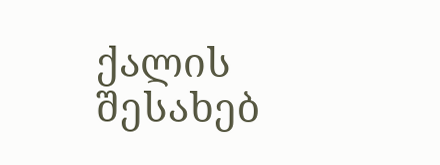ქალის შესახებ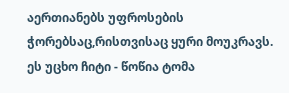აერთიანებს უფროსების ჭორებსაც,რისთვისაც ყური მოუკრავს. ეს უცხო ჩიტი - წოწია ტომა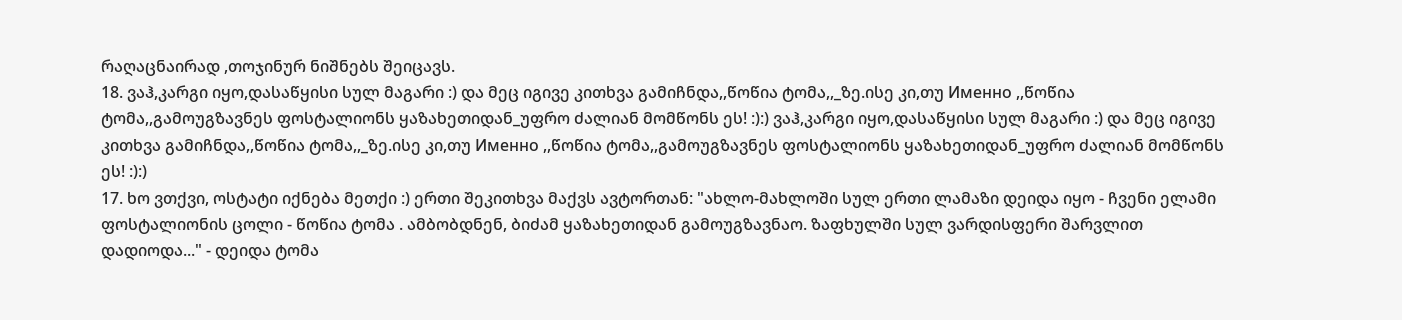რაღაცნაირად ,თოჯინურ ნიშნებს შეიცავს.
18. ვაჰ,კარგი იყო,დასაწყისი სულ მაგარი :) და მეც იგივე კითხვა გამიჩნდა,,წოწია ტომა,,_ზე.ისე კი,თუ Именно ,,წოწია ტომა,,გამოუგზავნეს ფოსტალიონს ყაზახეთიდან_უფრო ძალიან მომწონს ეს! :):) ვაჰ,კარგი იყო,დასაწყისი სულ მაგარი :) და მეც იგივე კითხვა გამიჩნდა,,წოწია ტომა,,_ზე.ისე კი,თუ Именно ,,წოწია ტომა,,გამოუგზავნეს ფოსტალიონს ყაზახეთიდან_უფრო ძალიან მომწონს ეს! :):)
17. ხო ვთქვი, ოსტატი იქნება მეთქი :) ერთი შეკითხვა მაქვს ავტორთან: "ახლო-მახლოში სულ ერთი ლამაზი დეიდა იყო - ჩვენი ელამი ფოსტალიონის ცოლი - წოწია ტომა . ამბობდნენ, ბიძამ ყაზახეთიდან გამოუგზავნაო. ზაფხულში სულ ვარდისფერი შარვლით დადიოდა..." - დეიდა ტომა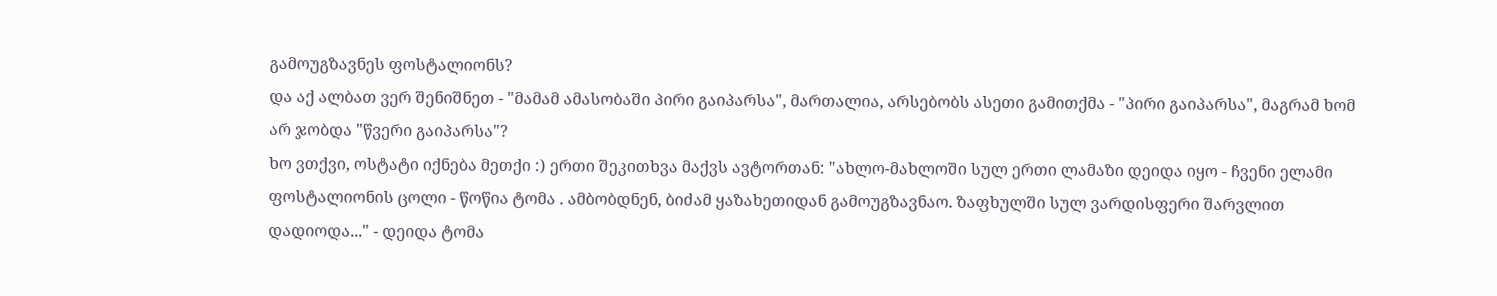გამოუგზავნეს ფოსტალიონს?
და აქ ალბათ ვერ შენიშნეთ - "მამამ ამასობაში პირი გაიპარსა", მართალია, არსებობს ასეთი გამითქმა - "პირი გაიპარსა", მაგრამ ხომ არ ჯობდა "წვერი გაიპარსა"?
ხო ვთქვი, ოსტატი იქნება მეთქი :) ერთი შეკითხვა მაქვს ავტორთან: "ახლო-მახლოში სულ ერთი ლამაზი დეიდა იყო - ჩვენი ელამი ფოსტალიონის ცოლი - წოწია ტომა . ამბობდნენ, ბიძამ ყაზახეთიდან გამოუგზავნაო. ზაფხულში სულ ვარდისფერი შარვლით დადიოდა..." - დეიდა ტომა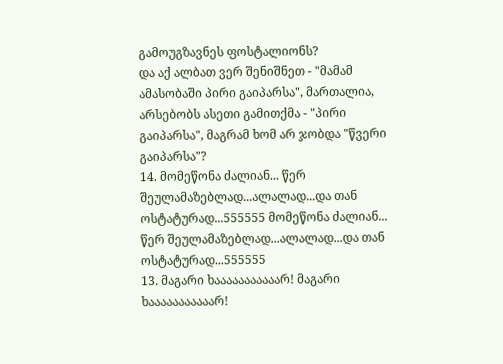გამოუგზავნეს ფოსტალიონს?
და აქ ალბათ ვერ შენიშნეთ - "მამამ ამასობაში პირი გაიპარსა", მართალია, არსებობს ასეთი გამითქმა - "პირი გაიპარსა", მაგრამ ხომ არ ჯობდა "წვერი გაიპარსა"?
14. მომეწონა ძალიან... წერ შეულამაზებლად...ალალად...და თან ოსტატურად...555555 მომეწონა ძალიან... წერ შეულამაზებლად...ალალად...და თან ოსტატურად...555555
13. მაგარი ხააააააააააარ! მაგარი ხააააააააააარ!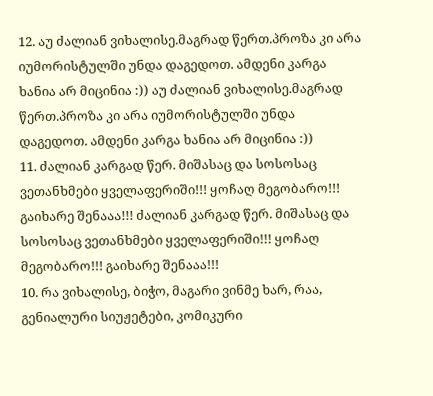12. აუ ძალიან ვიხალისე.მაგრად წერთ.პროზა კი არა იუმორისტულში უნდა დაგედოთ. ამდენი კარგა ხანია არ მიცინია :)) აუ ძალიან ვიხალისე.მაგრად წერთ.პროზა კი არა იუმორისტულში უნდა დაგედოთ. ამდენი კარგა ხანია არ მიცინია :))
11. ძალიან კარგად წერ. მიშასაც და სოსოსაც ვეთანხმები ყველაფერიში!!! ყოჩაღ მეგობარო!!! გაიხარე შენააა!!! ძალიან კარგად წერ. მიშასაც და სოსოსაც ვეთანხმები ყველაფერიში!!! ყოჩაღ მეგობარო!!! გაიხარე შენააა!!!
10. რა ვიხალისე, ბიჭო, მაგარი ვინმე ხარ, რაა, გენიალური სიუჟეტები, კომიკური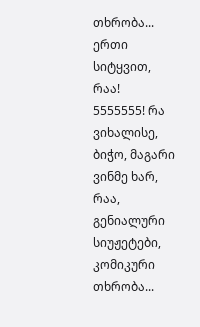თხრობა... ერთი სიტყვით, რაა!
5555555! რა ვიხალისე, ბიჭო, მაგარი ვინმე ხარ, რაა, გენიალური სიუჟეტები, კომიკური თხრობა...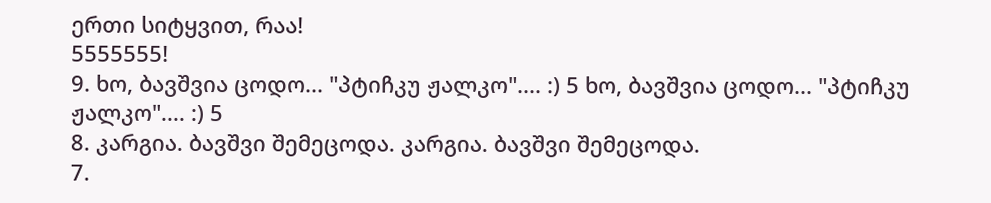ერთი სიტყვით, რაა!
5555555!
9. ხო, ბავშვია ცოდო... "პტიჩკუ ჟალკო".... :) 5 ხო, ბავშვია ცოდო... "პტიჩკუ ჟალკო".... :) 5
8. კარგია. ბავშვი შემეცოდა. კარგია. ბავშვი შემეცოდა.
7.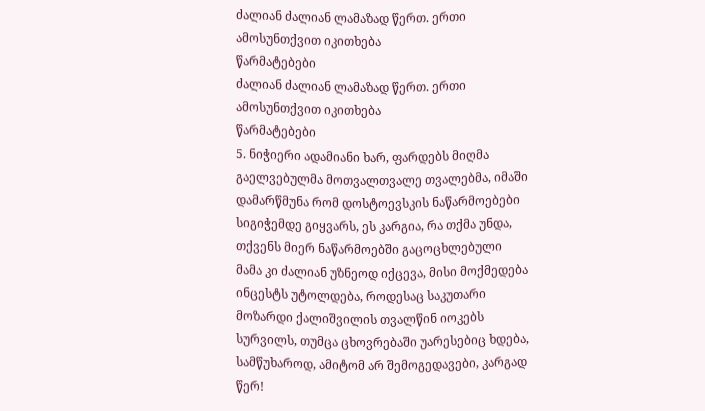ძალიან ძალიან ლამაზად წერთ. ერთი ამოსუნთქვით იკითხება
წარმატებები
ძალიან ძალიან ლამაზად წერთ. ერთი ამოსუნთქვით იკითხება
წარმატებები
5. ნიჭიერი ადამიანი ხარ, ფარდებს მიღმა გაელვებულმა მოთვალთვალე თვალებმა, იმაში დამარწმუნა რომ დოსტოევსკის ნაწარმოებები სიგიჭემდე გიყვარს, ეს კარგია, რა თქმა უნდა, თქვენს მიერ ნაწარმოებში გაცოცხლებული მამა კი ძალიან უზნეოდ იქცევა, მისი მოქმედება ინცესტს უტოლდება, როდესაც საკუთარი მოზარდი ქალიშვილის თვალწინ იოკებს სურვილს, თუმცა ცხოვრებაში უარესებიც ხდება, სამწუხაროდ, ამიტომ არ შემოგედავები, კარგად წერ!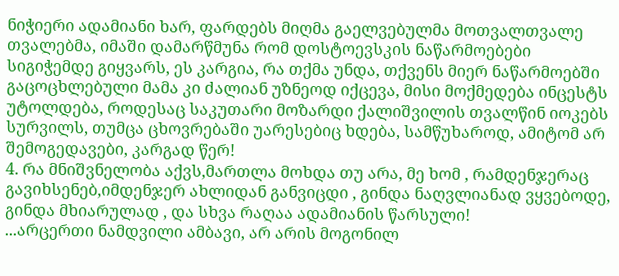ნიჭიერი ადამიანი ხარ, ფარდებს მიღმა გაელვებულმა მოთვალთვალე თვალებმა, იმაში დამარწმუნა რომ დოსტოევსკის ნაწარმოებები სიგიჭემდე გიყვარს, ეს კარგია, რა თქმა უნდა, თქვენს მიერ ნაწარმოებში გაცოცხლებული მამა კი ძალიან უზნეოდ იქცევა, მისი მოქმედება ინცესტს უტოლდება, როდესაც საკუთარი მოზარდი ქალიშვილის თვალწინ იოკებს სურვილს, თუმცა ცხოვრებაში უარესებიც ხდება, სამწუხაროდ, ამიტომ არ შემოგედავები, კარგად წერ!
4. რა მნიშვნელობა აქვს,მართლა მოხდა თუ არა, მე ხომ , რამდენჯერაც გავიხსენებ,იმდენჯერ ახლიდან განვიცდი , გინდა ნაღვლიანად ვყვებოდე, გინდა მხიარულად , და სხვა რაღაა ადამიანის წარსული!
...არცერთი ნამდვილი ამბავი, არ არის მოგონილ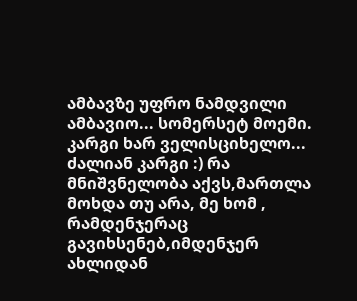ამბავზე უფრო ნამდვილი ამბავიო... სომერსეტ მოემი. კარგი ხარ ველისციხელო... ძალიან კარგი :) რა მნიშვნელობა აქვს,მართლა მოხდა თუ არა, მე ხომ , რამდენჯერაც გავიხსენებ,იმდენჯერ ახლიდან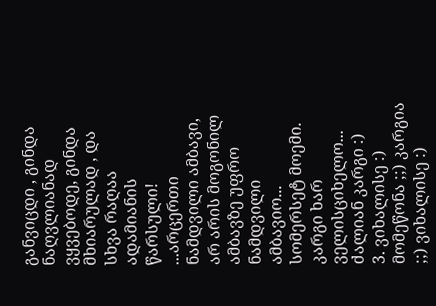განვიცდი , გინდა ნაღვლიანად ვყვებოდე, გინდა მხიარულად , და სხვა რაღაა ადამიანის წარსული!
...არცერთი ნამდვილი ამბავი, არ არის მოგონილ ამბავზე უფრო ნამდვილი ამბავიო... სომერსეტ მოემი. კარგი ხარ ველისციხელო... ძალიან კარგი :)
3. ვიხალისე :)
მომეწონა ;;) კარგია ;;) ვიხალისე :)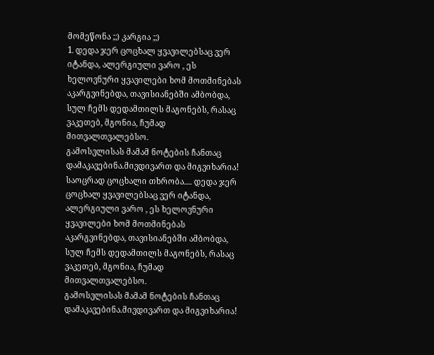მომეწონა ;;) კარგია ;;)
1. დედა ჯერ ცოცხალ ყვავილებსაც ვერ იტანდა, ალერგიული ვარო , ეს ხელოვნური ყვავილები ხომ მოთმინებას აკარგვინებდა, თავისიანებში ამბობდა, სულ ჩემს დედამთილს მაგონებს, რასაც ვაკეთებ, მგონია, ჩუმად მითვალთვალებსო.
გამოსვლისას მამამ ნოტების ჩანთაც დამაკავებინა.მივდივართ და მიგვიხარია!
საოცრად ცოცხალი თხრობა.... დედა ჯერ ცოცხალ ყვავილებსაც ვერ იტანდა, ალერგიული ვარო , ეს ხელოვნური ყვავილები ხომ მოთმინებას აკარგვინებდა, თავისიანებში ამბობდა, სულ ჩემს დედამთილს მაგონებს, რასაც ვაკეთებ, მგონია, ჩუმად მითვალთვალებსო.
გამოსვლისას მამამ ნოტების ჩანთაც დამაკავებინა.მივდივართ და მიგვიხარია!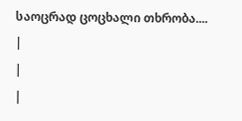საოცრად ცოცხალი თხრობა....
|
|
|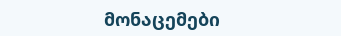მონაცემები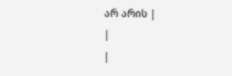არ არის |
|
|